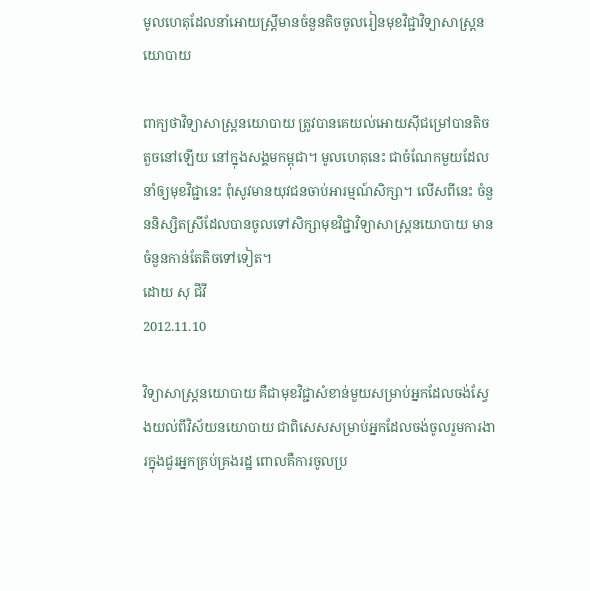មូលហេតុដែលនាំអោយស្ត្រីមានចំនួនតិចចូលរៀនមុខវិជ្ជាវិទ្យាសាស្ត្រនយោបាយ

ពាក្យថាវិទ្យាសាស្ត្រនយោបាយ ត្រូវបានគេយល់អោយស៊ីជម្រៅបានតិចតួចនៅឡើយ នៅក្នុងសង្គមកម្ពុជា។ មូលហេតុនេះ ជាចំណែកមួយដែលនាំឲ្យមុខវិជ្ជានេះ ពុំសូវមានយុវជនចាប់អារម្មណ៍សិក្សា។ លើសពីនេះ ចំនួននិស្សិតស្រីដែលបានចូលទៅសិក្សាមុខវិជ្ជាវិទ្យាសាស្ត្រនយោបាយ មានចំនួនកាន់តែតិចទៅទៀត។
ដោយ សុ ជីវី
2012.11.10

វិទ្យាសាស្ត្រនយោបាយ គឺជាមុខវិជ្ជាសំខាន់មួយសម្រាប់អ្នកដែលចង់ស្វែងយល់ពីវិស័យនយោបាយ ជាពិសេសសម្រាប់អ្នកដែលចង់ចូលរួមការងារក្នុងជួរអ្នកគ្រប់គ្រងរដ្ឋ ពោលគឺការចូលប្រ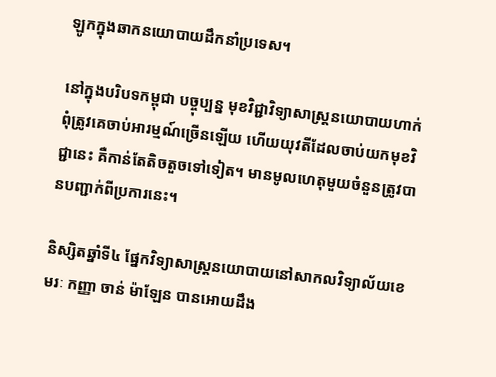ឡូកក្នុងឆាកនយោបាយដឹកនាំប្រទេស។

នៅក្នុងបរិបទកម្ពុជា បច្ចុប្បន្ន មុខវិជ្ជាវិទ្យាសាស្ត្រនយោបាយហាក់ពុំត្រូវគេចាប់អារម្មណ៍ច្រើនឡើយ ហើយយុវតីដែលចាប់យកមុខវិជ្ជានេះ គឺកាន់តែតិចតួចទៅទៀត។ មានមូលហេតុមួយចំនួនត្រូវបានបញ្ជាក់ពីប្រការនេះ។

និស្សិតឆ្នាំទី៤ ផ្នែកវិទ្យាសាស្ត្រនយោបាយនៅសាកលវិទ្យាល័យខេមរៈ កញ្ញា ចាន់ ម៉ាឡែន បានអោយដឹង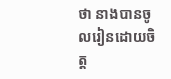ថា នាងបានចូលរៀនដោយចិត្ត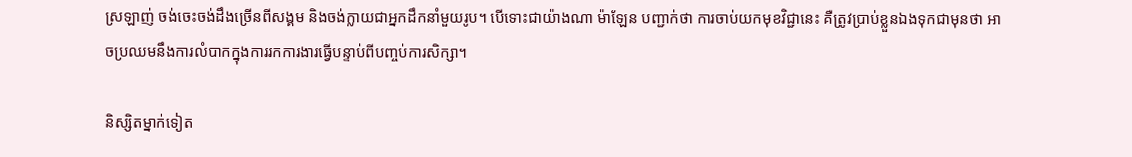ស្រឡាញ់ ចង់ចេះចង់ដឹងច្រើនពីសង្គម និងចង់ក្លាយជាអ្នកដឹកនាំមួយរូប។ បើទោះជាយ៉ាងណា ម៉ាឡែន បញ្ជាក់ថា ការចាប់យកមុខវិជ្ជានេះ គឺត្រូវប្រាប់ខ្លួនឯងទុកជាមុនថា អាចប្រឈមនឹងការលំបាកក្នុងការរកការងារធ្វើបន្ទាប់ពីបញ្ចប់ការសិក្សា។

និស្សិតម្នាក់ទៀត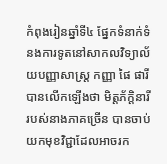កំពុងរៀនឆ្នាំទី៤ ផ្នែកទំនាក់ទំនងការទូតនៅសាកលវិទ្យាល័យបញ្ញាសាស្ត្រ កញ្ញា ផៃ ផារី បានលើកឡើងថា មិត្តភ័ក្ដិនារីរបស់នាងភាគច្រើន បានចាប់យកមុខវិជ្ជាដែលអាចរក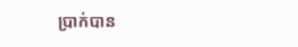ប្រាក់បាន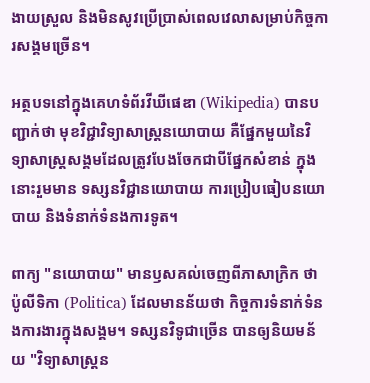ងាយស្រួល និងមិនសូវប្រើប្រាស់ពេលវេលាសម្រាប់កិច្ចការសង្គមច្រើន។

អត្ថបទនៅក្នុងគេហទំព័រវីឃីផេឌា (Wikipedia) បានបញ្ជាក់ថា មុខវិជ្ជាវិទ្យាសាស្ត្រនយោបាយ គឺផ្នែកមួយនៃវិទ្យាសាស្ត្រសង្គមដែលត្រូវបែងចែកជាបីផ្នែកសំខាន់ ក្នុងនោះរួមមាន ទស្សនវិជ្ជានយោបាយ ការប្រៀបធៀបនយោបាយ និងទំនាក់ទំនងការទូត។

ពាក្យ "នយោបាយ" មានឫសគល់ចេញពីភាសាក្រិក ថា ប៉ូលីទិកា (Politica) ដែលមានន័យថា កិច្ចការទំនាក់ទំនងការងារក្នុងសង្គម។ ទស្សនវិទូជាច្រើន បានឲ្យនិយមន័យ "វិទ្យាសាស្ត្រន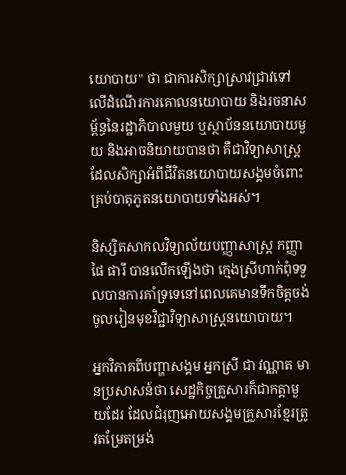យោបាយ" ថា ជាការសិក្សាស្រាវជ្រាវទៅលើដំណើរការគោលនយោបាយ និងរចនាសម្ព័ន្ធនៃរដ្ឋាភិបាលមួយ ឬស្ថាប័ននយោបាយមួយ និងអាចនិយាយបានថា គឺជាវិទ្យាសាស្ត្រដែលសិក្សាអំពីជីវិតនយោបាយសង្គមចំពោះគ្រប់បាតុភូតនយោបាយទាំងអស់។

និស្សិតសាកលវិទ្យាល័យបញ្ញាសាស្ត្រ កញ្ញា ផៃ ផារី បានលើកឡើងថា ក្មេងស្រីហាក់ពុំទទួលបានការគាំទ្រទេនៅពេលគេមានទឹកចិត្តចង់ចូលរៀនមុខវិជ្ជាវិទ្យាសាស្ត្រនយោបាយ។

អ្នកវិភាគពីបញ្ហាសង្គម អ្នកស្រី ជា វណ្ណាត មានប្រសាសន៍ថា សេដ្ឋកិច្ចគ្រួសារក៏ជាកត្តាមួយដែរ ដែលជំរុញអោយសង្គមគ្រួសារខ្មែរត្រូវតម្រែតម្រង់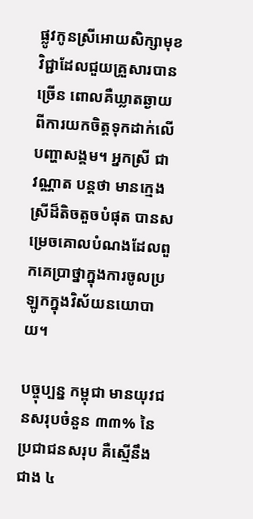ផ្លូវកូនស្រីអោយសិក្សាមុខវិជ្ជាដែលជួយគ្រួសារបានច្រើន ពោលគឺឃ្លាតឆ្ងាយពីការយកចិត្តទុកដាក់លើបញ្ហាសង្គម។ អ្នកស្រី ជា វណ្ណាត បន្តថា មានក្មេងស្រីដ៏តិចតួចបំផុត បានសម្រេចគោលបំណងដែលពួកគេប្រាថ្នាក្នុងការចូលប្រឡូកក្នុងវិស័យនយោបាយ។

បច្ចុប្បន្ន កម្ពុជា មានយុវជនសរុបចំនួន ៣៣% នៃប្រជាជនសរុប គឺស្មើនឹងជាង ៤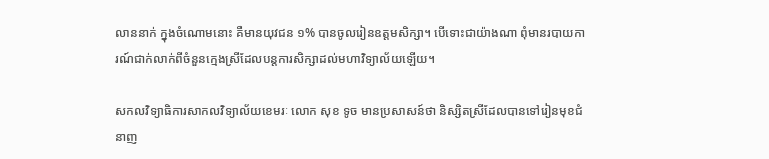លាននាក់ ក្នុងចំណោមនោះ គឺមានយុវជន ១% បានចូលរៀនឧត្ដមសិក្សា។ បើទោះជាយ៉ាងណា ពុំមានរបាយការណ៍ជាក់លាក់ពីចំនួនក្មេងស្រីដែលបន្តការសិក្សាដល់មហាវិទ្យាល័យឡើយ។

សកលវិទ្យាធិការសាកលវិទ្យាល័យខេមរៈ លោក សុខ ទូច មានប្រសាសន៍ថា និស្សិតស្រីដែលបានទៅរៀនមុខជំនាញ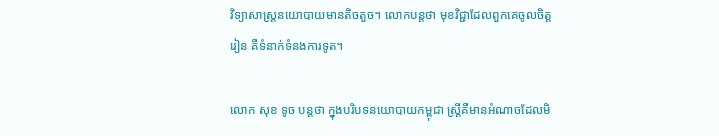វិទ្យាសាស្ត្រនយោបាយមានតិចតួច។ លោកបន្តថា មុខវិជ្ជាដែលពួកគេចូលចិត្តរៀន គឺទំនាក់ទំនងការទូត។

លោក សុខ ទូច បន្តថា ក្នុងបរិបទនយោបាយកម្ពុជា ស្ត្រីគឺមានអំណាចដែលមិ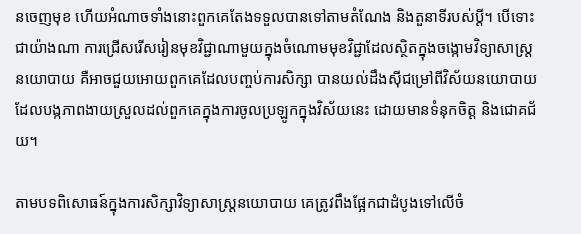នចេញមុខ ហើយអំណាចទាំងនោះពួកគេតែងទទួលបានទៅតាមតំណែង និងតួនាទីរបស់ប្ដី។ បើទោះជាយ៉ាងណា ការជ្រើសរើសរៀនមុខវិជ្ជាណាមួយក្នុងចំណោមមុខវិជ្ជាដែលស្ថិតក្នុងចង្កោមវិទ្យាសាស្ត្រនយោបាយ គឺអាចជួយអោយពួកគេដែលបញ្ចប់ការសិក្សា បានយល់ដឹងស៊ីជម្រៅពីវិស័យនយោបាយ ដែលបង្កភាពងាយស្រួលដល់ពួកគេក្នុងការចូលប្រឡូកក្នុងវិស័យនេះ ដោយមានទំនុកចិត្ត និងជោគជ័យ។

តាមបទពិសោធន៍ក្នុងការសិក្សាវិទ្យាសាស្ត្រនយោបាយ គេត្រូវពឹងផ្អែកជាដំបូងទៅលើចំ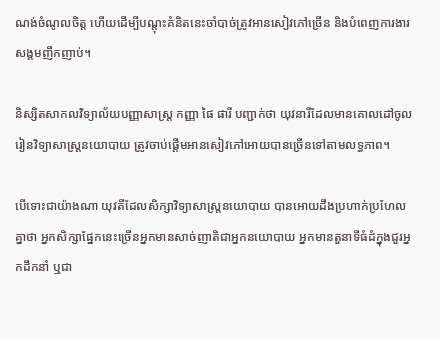ណង់ចំណូលចិត្ត ហើយដើម្បីបណ្ដុះគំនិតនេះចាំបាច់ត្រូវអានសៀវភៅច្រើន និងបំពេញការងារសង្គមញឹកញាប់។

និស្សិតសាកលវិទ្យាល័យបញ្ញាសាស្ត្រ កញ្ញា ផៃ ផារី បញ្ជាក់ថា យុវនារីដែលមានគោលដៅចូលរៀនវិទ្យាសាស្ត្រនយោបាយ ត្រូវចាប់ផ្ដើមអានសៀវភៅអោយបានច្រើនទៅតាមលទ្ធភាព។

បើទោះជាយ៉ាងណា យុវតីដែលសិក្សាវិទ្យាសាស្ត្រនយោបាយ បានអោយដឹងប្រហាក់ប្រហែលគ្នាថា អ្នកសិក្សាផ្នែកនេះច្រើនអ្នកមានសាច់ញាតិជាអ្នកនយោបាយ អ្នកមានតួនាទីធំដំក្នុងជួរអ្នកដឹកនាំ ឬជា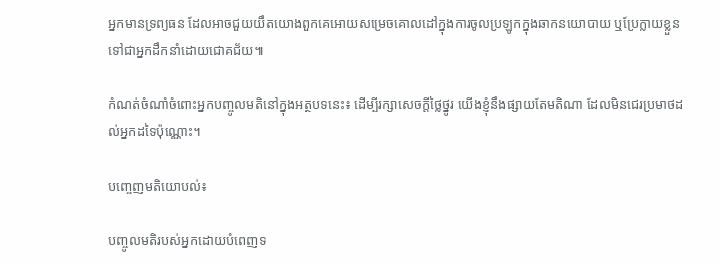អ្នកមានទ្រព្យធន ដែលអាចជួយយឹតយោងពួកគេអោយសម្រេចគោលដៅក្នុងការចូលប្រឡូកក្នុងឆាកនយោបាយ ឬប្រែក្លាយខ្លួនទៅជាអ្នកដឹកនាំដោយជោគជ័យ៕

កំណត់ចំណាំចំពោះអ្នកបញ្ចូលមតិនៅក្នុងអត្ថបទនេះ៖ ដើម្បីរក្សាសេចក្ដីថ្លៃថ្នូរ យើងខ្ញុំនឹងផ្សាយតែមតិណា ដែលមិនជេរប្រមាថដល់អ្នកដទៃប៉ុណ្ណោះ។

បញ្ចេញមតិយោបល់៖

បញ្ចូលមតិរបស់អ្នកដោយបំពេញទ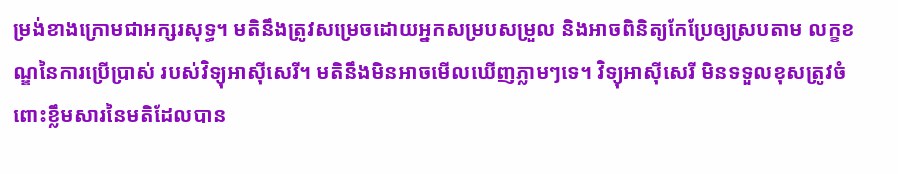ម្រង់ខាងក្រោមជាអក្សរសុទ្ធ។ មតិនឹងត្រូវសម្រេចដោយអ្នកសម្របសម្រួល និងអាចពិនិត្យកែប្រែឲ្យស្របតាម លក្ខខណ្ឌនៃការប្រើប្រាស់ របស់វិទ្យុអាស៊ីសេរី។ មតិនឹងមិនអាចមើលឃើញភ្លាមៗទេ។ វិទ្យុអាស៊ីសេរី មិនទទួលខុសត្រូវចំពោះខ្លឹមសារនៃមតិដែលបាន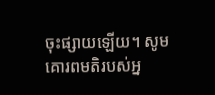ចុះផ្សាយឡើយ។ សូមគោរពមតិរបស់អ្ន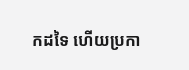កដទៃ ហើយប្រកា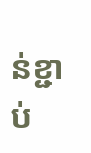ន់ខ្ជាប់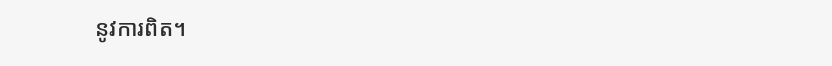នូវការពិត។